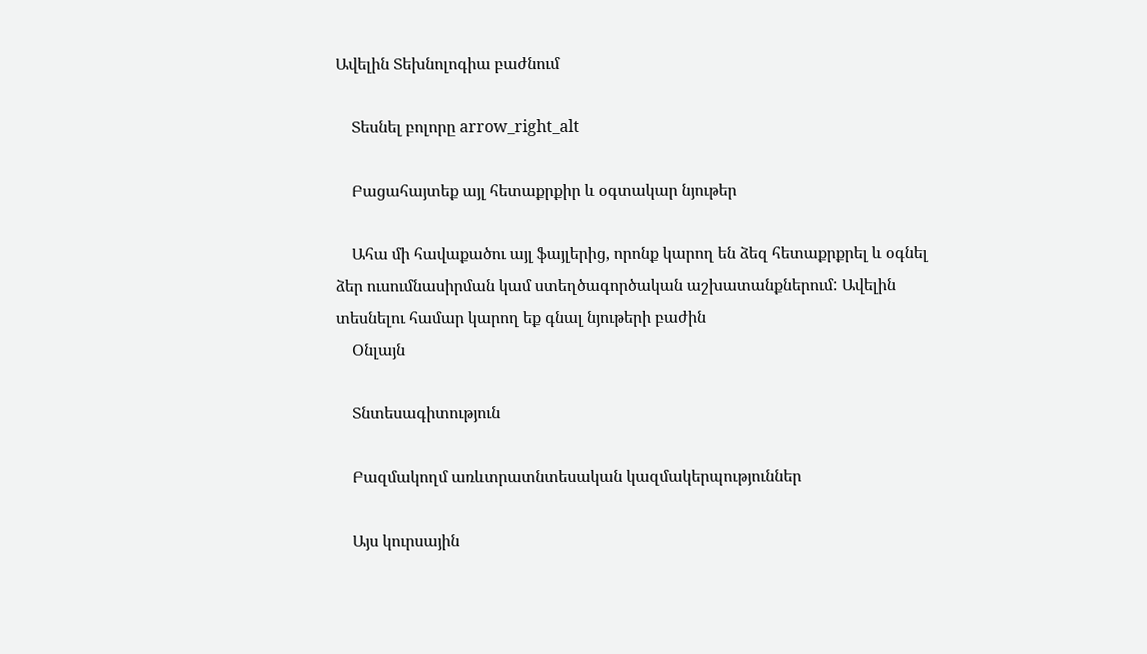Ավելին Տեխնոլոգիա բաժնում

    Տեսնել բոլորը arrow_right_alt

    Բացահայտեք այլ հետաքրքիր և օգտակար նյութեր

    Ահա մի հավաքածու այլ ֆայլերից, որոնք կարող են ձեզ հետաքրքրել և օգնել ձեր ուսումնասիրման կամ ստեղծագործական աշխատանքներում: Ավելին տեսնելու համար կարող եք գնալ նյութերի բաժին
    Օնլայն

    Տնտեսագիտություն

    Բազմակողմ առևտրատնտեսական կազմակերպություններ

    Այս կուրսային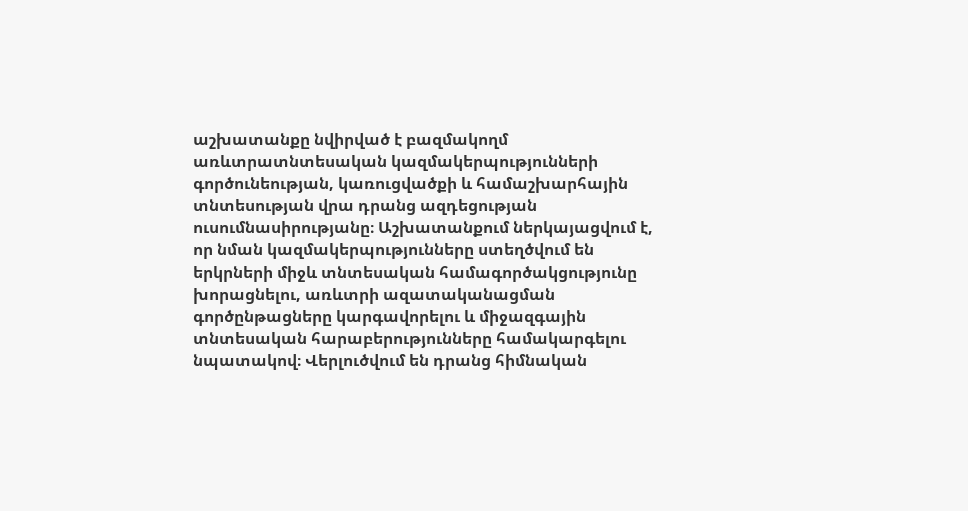աշխատանքը նվիրված է բազմակողմ առևտրատնտեսական կազմակերպությունների գործունեության, կառուցվածքի և համաշխարհային տնտեսության վրա դրանց ազդեցության ուսումնասիրությանը։ Աշխատանքում ներկայացվում է, որ նման կազմակերպությունները ստեղծվում են երկրների միջև տնտեսական համագործակցությունը խորացնելու, առևտրի ազատականացման գործընթացները կարգավորելու և միջազգային տնտեսական հարաբերությունները համակարգելու նպատակով։ Վերլուծվում են դրանց հիմնական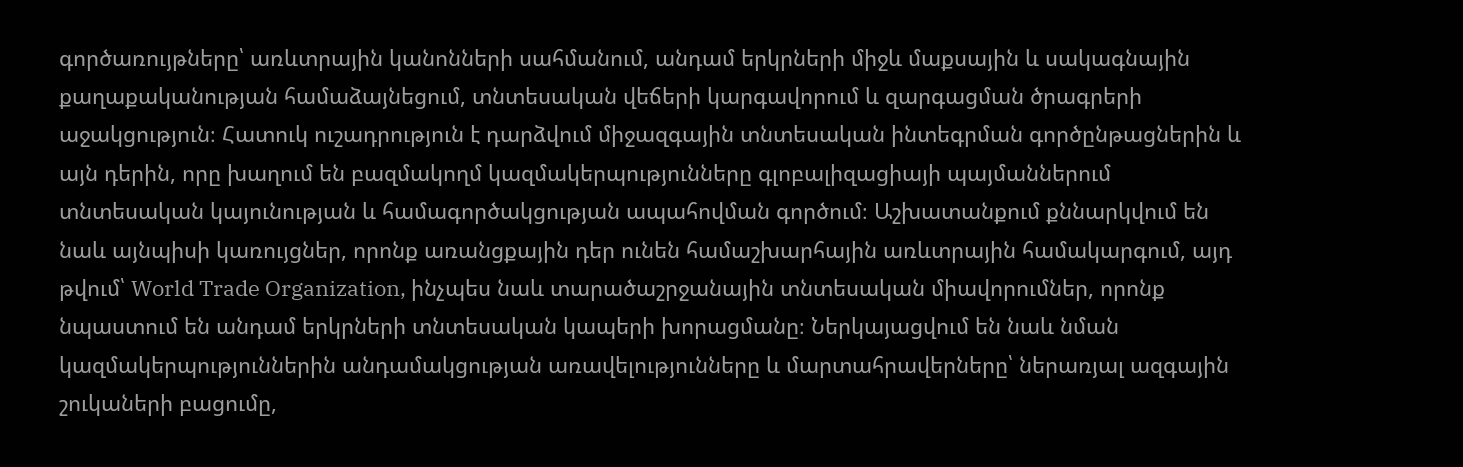գործառույթները՝ առևտրային կանոնների սահմանում, անդամ երկրների միջև մաքսային և սակագնային քաղաքականության համաձայնեցում, տնտեսական վեճերի կարգավորում և զարգացման ծրագրերի աջակցություն։ Հատուկ ուշադրություն է դարձվում միջազգային տնտեսական ինտեգրման գործընթացներին և այն դերին, որը խաղում են բազմակողմ կազմակերպությունները գլոբալիզացիայի պայմաններում տնտեսական կայունության և համագործակցության ապահովման գործում։ Աշխատանքում քննարկվում են նաև այնպիսի կառույցներ, որոնք առանցքային դեր ունեն համաշխարհային առևտրային համակարգում, այդ թվում՝ World Trade Organization, ինչպես նաև տարածաշրջանային տնտեսական միավորումներ, որոնք նպաստում են անդամ երկրների տնտեսական կապերի խորացմանը։ Ներկայացվում են նաև նման կազմակերպություններին անդամակցության առավելությունները և մարտահրավերները՝ ներառյալ ազգային շուկաների բացումը,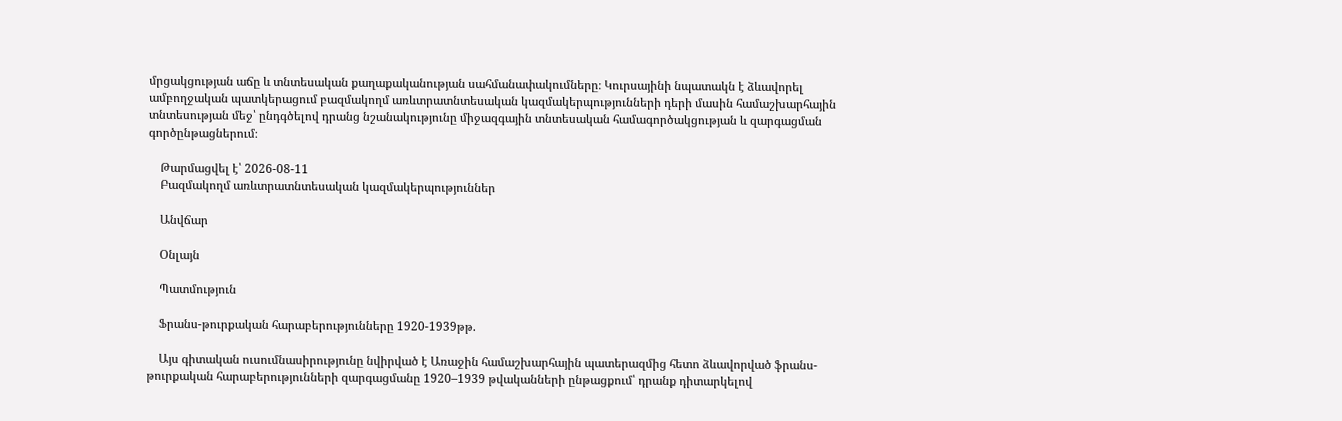մրցակցության աճը և տնտեսական քաղաքականության սահմանափակումները։ Կուրսայինի նպատակն է ձևավորել ամբողջական պատկերացում բազմակողմ առևտրատնտեսական կազմակերպությունների դերի մասին համաշխարհային տնտեսության մեջ՝ ընդգծելով դրանց նշանակությունը միջազգային տնտեսական համագործակցության և զարգացման գործընթացներում։

    Թարմացվել է՝ 2026-08-11
    Բազմակողմ առևտրատնտեսական կազմակերպություններ

    Անվճար

    Օնլայն

    Պատմություն

    Ֆրանս-թուրքական հարաբերությունները 1920-1939թթ.

    Այս գիտական ուսումնասիրությունը նվիրված է Առաջին համաշխարհային պատերազմից հետո ձևավորված ֆրանս-թուրքական հարաբերությունների զարգացմանը 1920–1939 թվականների ընթացքում՝ դրանք դիտարկելով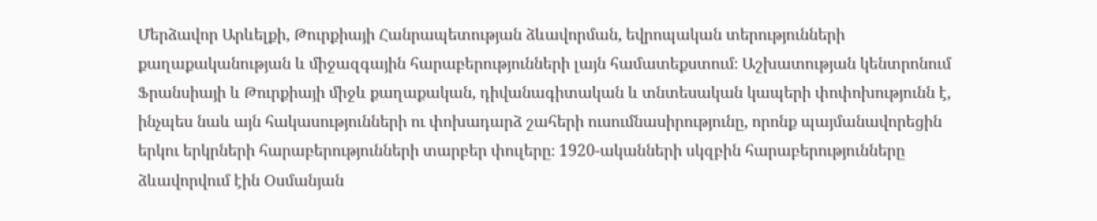Մերձավոր Արևելքի, Թուրքիայի Հանրապետության ձևավորման, եվրոպական տերությունների քաղաքականության և միջազգային հարաբերությունների լայն համատեքստում։ Աշխատության կենտրոնում Ֆրանսիայի և Թուրքիայի միջև քաղաքական, դիվանագիտական և տնտեսական կապերի փոփոխությունն է, ինչպես նաև այն հակասությունների ու փոխադարձ շահերի ուսումնասիրությունը, որոնք պայմանավորեցին երկու երկրների հարաբերությունների տարբեր փուլերը։ 1920-ականների սկզբին հարաբերությունները ձևավորվում էին Օսմանյան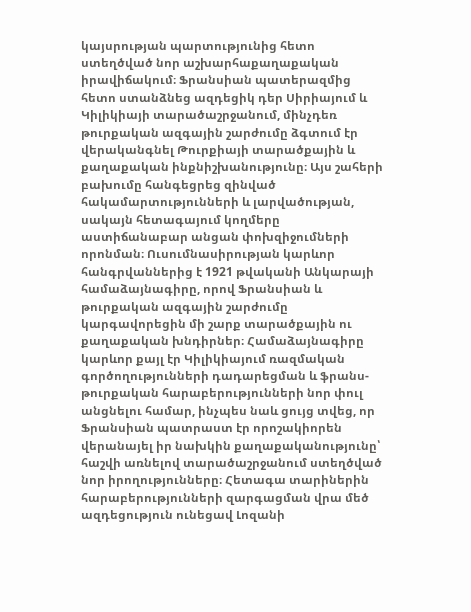կայսրության պարտությունից հետո ստեղծված նոր աշխարհաքաղաքական իրավիճակում։ Ֆրանսիան պատերազմից հետո ստանձնեց ազդեցիկ դեր Սիրիայում և Կիլիկիայի տարածաշրջանում, մինչդեռ թուրքական ազգային շարժումը ձգտում էր վերականգնել Թուրքիայի տարածքային և քաղաքական ինքնիշխանությունը։ Այս շահերի բախումը հանգեցրեց զինված հակամարտությունների և լարվածության, սակայն հետագայում կողմերը աստիճանաբար անցան փոխզիջումների որոնման։ Ուսումնասիրության կարևոր հանգրվաններից է 1921 թվականի Անկարայի համաձայնագիրը, որով Ֆրանսիան և թուրքական ազգային շարժումը կարգավորեցին մի շարք տարածքային ու քաղաքական խնդիրներ։ Համաձայնագիրը կարևոր քայլ էր Կիլիկիայում ռազմական գործողությունների դադարեցման և ֆրանս-թուրքական հարաբերությունների նոր փուլ անցնելու համար, ինչպես նաև ցույց տվեց, որ Ֆրանսիան պատրաստ էր որոշակիորեն վերանայել իր նախկին քաղաքականությունը՝ հաշվի առնելով տարածաշրջանում ստեղծված նոր իրողությունները։ Հետագա տարիներին հարաբերությունների զարգացման վրա մեծ ազդեցություն ունեցավ Լոզանի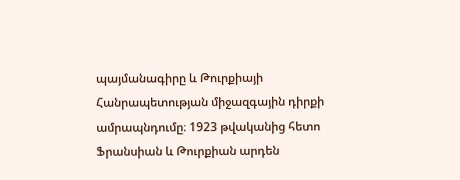պայմանագիրը և Թուրքիայի Հանրապետության միջազգային դիրքի ամրապնդումը։ 1923 թվականից հետո Ֆրանսիան և Թուրքիան արդեն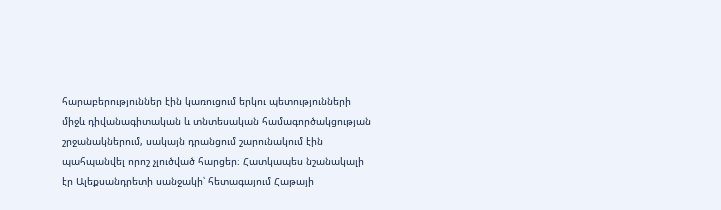հարաբերություններ էին կառուցում երկու պետությունների միջև դիվանագիտական և տնտեսական համագործակցության շրջանակներում, սակայն դրանցում շարունակում էին պահպանվել որոշ չլուծված հարցեր։ Հատկապես նշանակալի էր Ալեքսանդրետի սանջակի՝ հետագայում Հաթայի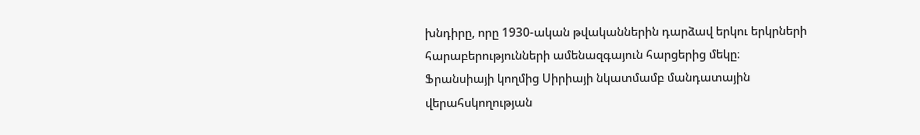խնդիրը, որը 1930-ական թվականներին դարձավ երկու երկրների հարաբերությունների ամենազգայուն հարցերից մեկը։ Ֆրանսիայի կողմից Սիրիայի նկատմամբ մանդատային վերահսկողության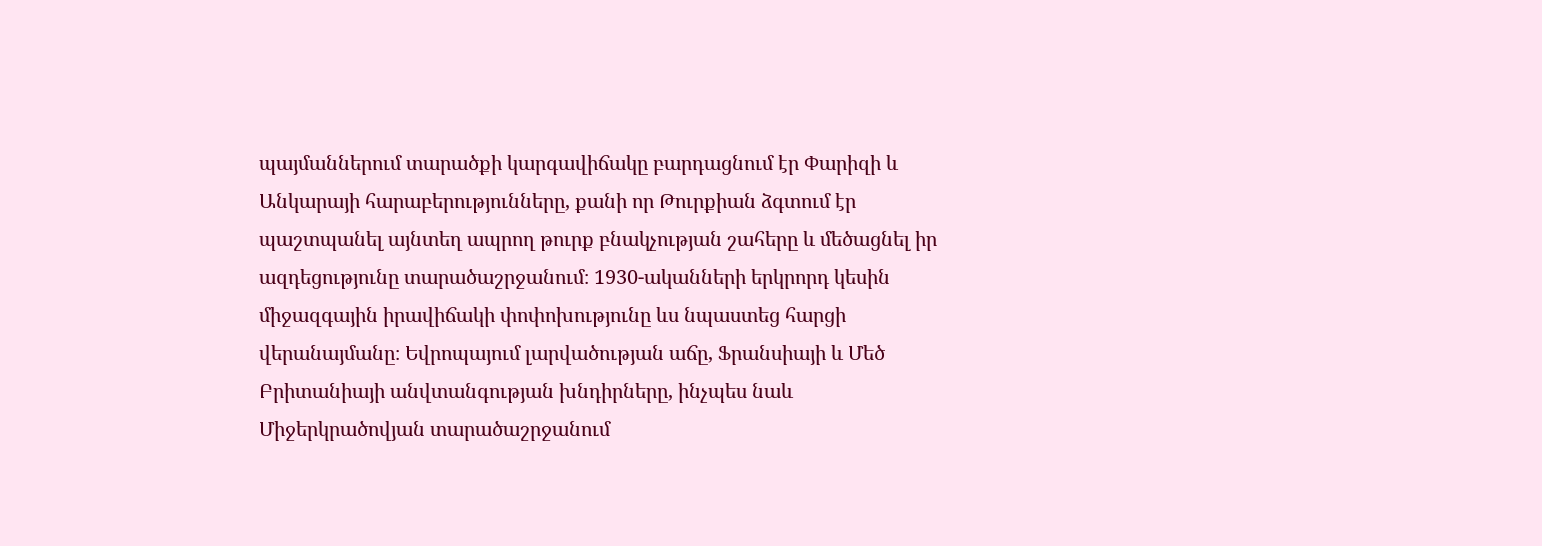պայմաններում տարածքի կարգավիճակը բարդացնում էր Փարիզի և Անկարայի հարաբերությունները, քանի որ Թուրքիան ձգտում էր պաշտպանել այնտեղ ապրող թուրք բնակչության շահերը և մեծացնել իր ազդեցությունը տարածաշրջանում։ 1930-ականների երկրորդ կեսին միջազգային իրավիճակի փոփոխությունը ևս նպաստեց հարցի վերանայմանը։ Եվրոպայում լարվածության աճը, Ֆրանսիայի և Մեծ Բրիտանիայի անվտանգության խնդիրները, ինչպես նաև Միջերկրածովյան տարածաշրջանում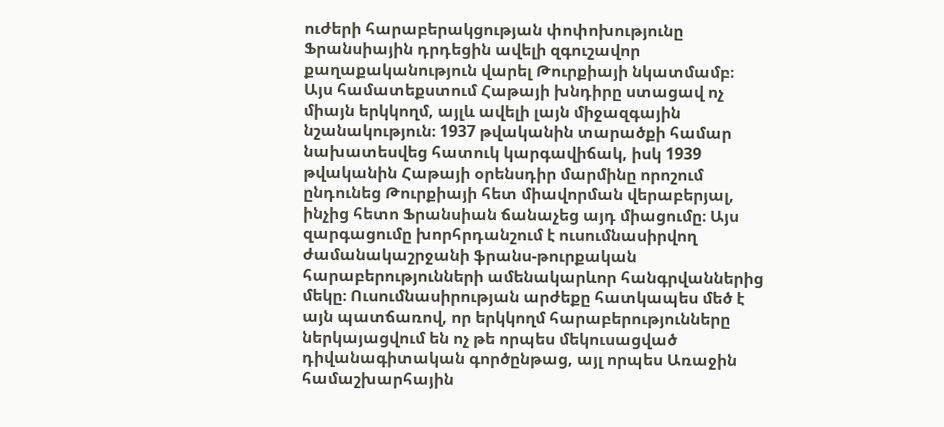ուժերի հարաբերակցության փոփոխությունը Ֆրանսիային դրդեցին ավելի զգուշավոր քաղաքականություն վարել Թուրքիայի նկատմամբ։ Այս համատեքստում Հաթայի խնդիրը ստացավ ոչ միայն երկկողմ, այլև ավելի լայն միջազգային նշանակություն։ 1937 թվականին տարածքի համար նախատեսվեց հատուկ կարգավիճակ, իսկ 1939 թվականին Հաթայի օրենսդիր մարմինը որոշում ընդունեց Թուրքիայի հետ միավորման վերաբերյալ, ինչից հետո Ֆրանսիան ճանաչեց այդ միացումը։ Այս զարգացումը խորհրդանշում է ուսումնասիրվող ժամանակաշրջանի ֆրանս-թուրքական հարաբերությունների ամենակարևոր հանգրվաններից մեկը։ Ուսումնասիրության արժեքը հատկապես մեծ է այն պատճառով, որ երկկողմ հարաբերությունները ներկայացվում են ոչ թե որպես մեկուսացված դիվանագիտական գործընթաց, այլ որպես Առաջին համաշխարհային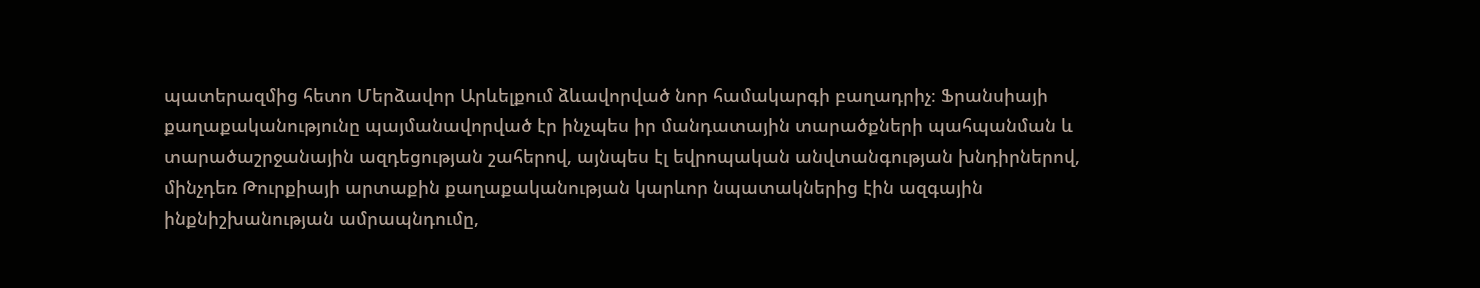պատերազմից հետո Մերձավոր Արևելքում ձևավորված նոր համակարգի բաղադրիչ։ Ֆրանսիայի քաղաքականությունը պայմանավորված էր ինչպես իր մանդատային տարածքների պահպանման և տարածաշրջանային ազդեցության շահերով, այնպես էլ եվրոպական անվտանգության խնդիրներով, մինչդեռ Թուրքիայի արտաքին քաղաքականության կարևոր նպատակներից էին ազգային ինքնիշխանության ամրապնդումը,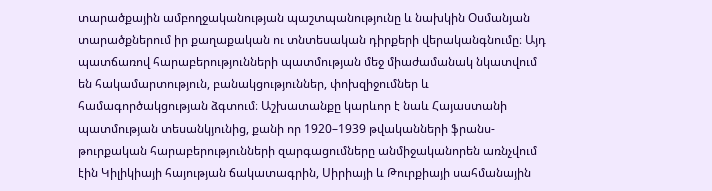տարածքային ամբողջականության պաշտպանությունը և նախկին Օսմանյան տարածքներում իր քաղաքական ու տնտեսական դիրքերի վերականգնումը։ Այդ պատճառով հարաբերությունների պատմության մեջ միաժամանակ նկատվում են հակամարտություն, բանակցություններ, փոխզիջումներ և համագործակցության ձգտում։ Աշխատանքը կարևոր է նաև Հայաստանի պատմության տեսանկյունից, քանի որ 1920–1939 թվականների ֆրանս-թուրքական հարաբերությունների զարգացումները անմիջականորեն առնչվում էին Կիլիկիայի հայության ճակատագրին, Սիրիայի և Թուրքիայի սահմանային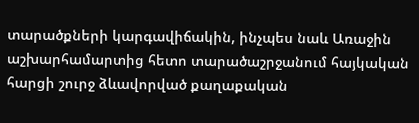տարածքների կարգավիճակին, ինչպես նաև Առաջին աշխարհամարտից հետո տարածաշրջանում հայկական հարցի շուրջ ձևավորված քաղաքական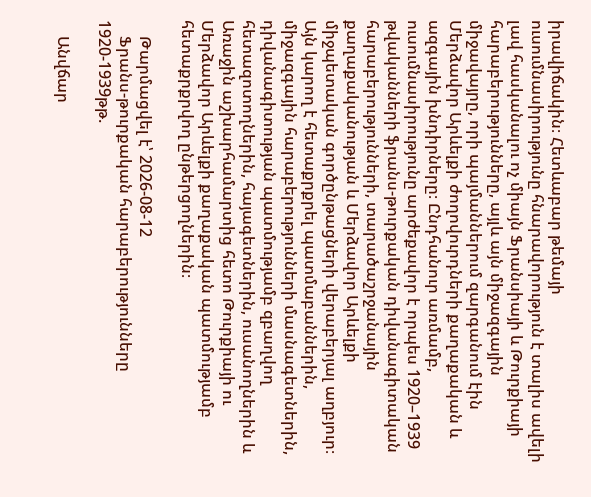իրավիճակին։ Հետևաբար թեմայի ուսումնասիրությունը հնարավորություն է տալիս ավելի լավ հասկանալու ոչ միայն Ֆրանսիայի և Թուրքիայի հարաբերությունները, այլև այն միջազգային միջավայրը, որի պայմաններում զարգանում էին Մերձավոր Արևելքի ժողովուրդների քաղաքական և ազգային խնդիրները։ Ընդհանուր առմամբ, ուսումնասիրությունը արժեքավոր է որպես 1920–1939 թվականների ֆրանս-թուրքական դիվանագիտական հարաբերությունների, տարածաշրջանային քաղաքականության և Մերձավոր Արևելքի միջպետական գործընթացների վերաբերյալ աղբյուր։ Այն կարող է հետաքրքրել պատմաբաններին, միջազգային հարաբերությունների մասնագետներին, դիվանագիտության պատմությամբ զբաղվող հետազոտողներին, հայագետներին, ուսանողներին և Առաջին աշխարհամարտից հետո Թուրքիայի ու Մերձավոր Արևելքի քաղաքական պատմությամբ հետաքրքրվող ընթերցողներին։

    Թարմացվել է՝ 2026-08-12
    Ֆրանս-թուրքական հարաբերությունները 1920-1939թթ.

    Անվճար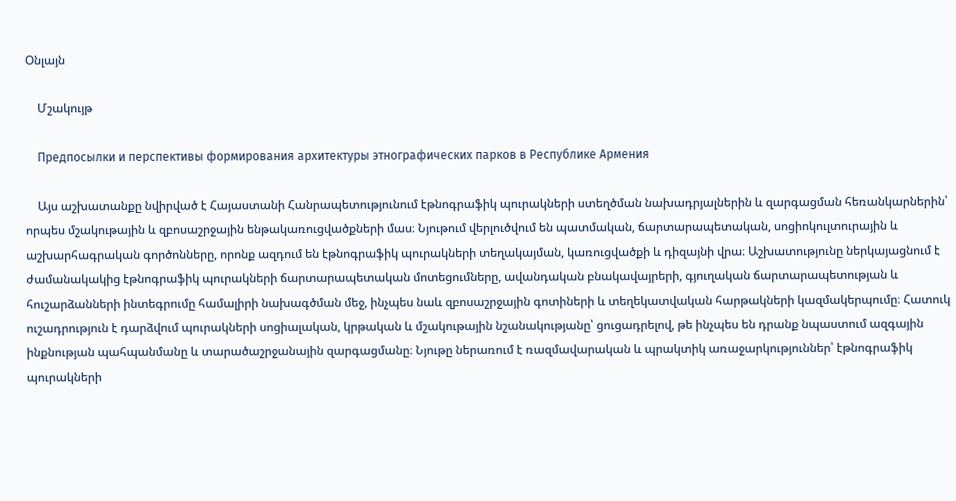Օնլայն

    Մշակույթ

    Предпосылки и перспективы формирования архитектуры этнографических парков в Республике Армения

    Այս աշխատանքը նվիրված է Հայաստանի Հանրապետությունում էթնոգրաֆիկ պուրակների ստեղծման նախադրյալներին և զարգացման հեռանկարներին՝ որպես մշակութային և զբոսաշրջային ենթակառուցվածքների մաս։ Նյութում վերլուծվում են պատմական, ճարտարապետական, սոցիոկուլտուրային և աշխարհագրական գործոնները, որոնք ազդում են էթնոգրաֆիկ պուրակների տեղակայման, կառուցվածքի և դիզայնի վրա։ Աշխատությունը ներկայացնում է ժամանակակից էթնոգրաֆիկ պուրակների ճարտարապետական մոտեցումները, ավանդական բնակավայրերի, գյուղական ճարտարապետության և հուշարձանների ինտեգրումը համալիրի նախագծման մեջ, ինչպես նաև զբոսաշրջային գոտիների և տեղեկատվական հարթակների կազմակերպումը։ Հատուկ ուշադրություն է դարձվում պուրակների սոցիալական, կրթական և մշակութային նշանակությանը՝ ցուցադրելով, թե ինչպես են դրանք նպաստում ազգային ինքնության պահպանմանը և տարածաշրջանային զարգացմանը։ Նյութը ներառում է ռազմավարական և պրակտիկ առաջարկություններ՝ էթնոգրաֆիկ պուրակների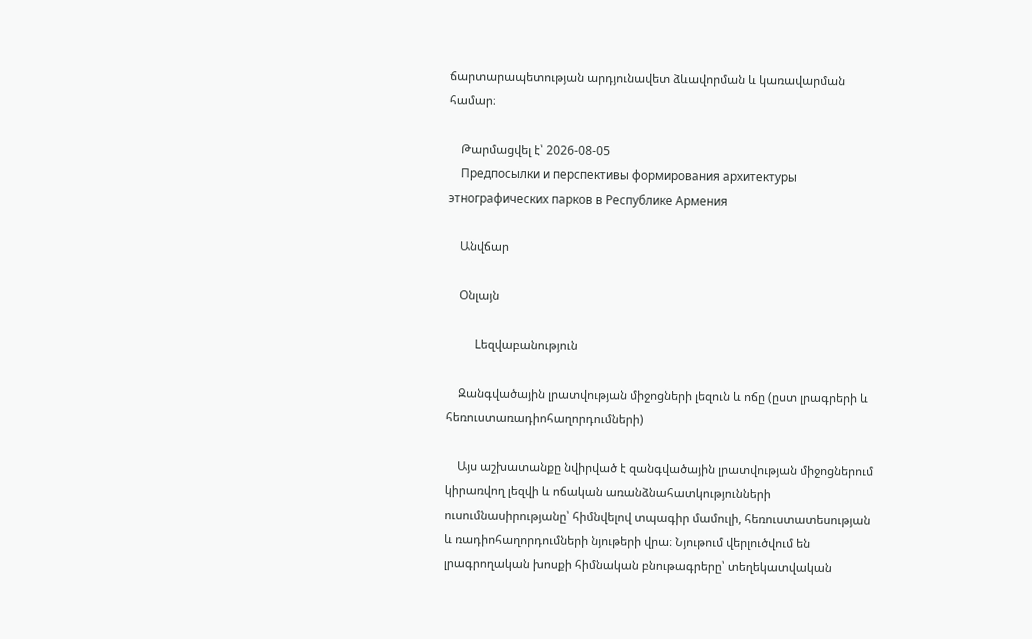ճարտարապետության արդյունավետ ձևավորման և կառավարման համար։

    Թարմացվել է՝ 2026-08-05
    Предпосылки и перспективы формирования архитектуры этнографических парков в Республике Армения

    Անվճար

    Օնլայն

    Lեզվաբանություն

    Զանգվածային լրատվության միջոցների լեզուն և ոճը (ըստ լրագրերի և հեռուստառադիոհաղորդումների)

    Այս աշխատանքը նվիրված է զանգվածային լրատվության միջոցներում կիրառվող լեզվի և ոճական առանձնահատկությունների ուսումնասիրությանը՝ հիմնվելով տպագիր մամուլի, հեռուստատեսության և ռադիոհաղորդումների նյութերի վրա։ Նյութում վերլուծվում են լրագրողական խոսքի հիմնական բնութագրերը՝ տեղեկատվական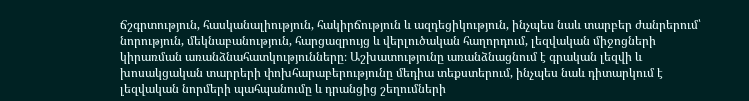ճշգրտություն, հասկանալիություն, հակիրճություն և ազդեցիկություն, ինչպես նաև տարբեր ժանրերում՝ նորություն, մեկնաբանություն, հարցազրույց և վերլուծական հաղորդում, լեզվական միջոցների կիրառման առանձնահատկությունները։ Աշխատությունը առանձնացնում է գրական լեզվի և խոսակցական տարրերի փոխհարաբերությունը մեդիա տեքստերում, ինչպես նաև դիտարկում է լեզվական նորմերի պահպանումը և դրանցից շեղումների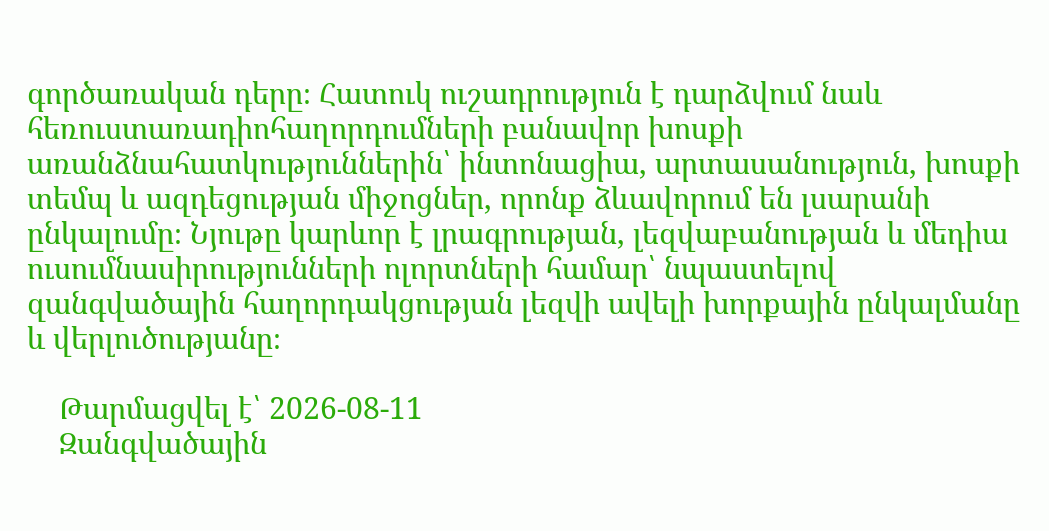գործառական դերը։ Հատուկ ուշադրություն է դարձվում նաև հեռուստառադիոհաղորդումների բանավոր խոսքի առանձնահատկություններին՝ ինտոնացիա, արտասանություն, խոսքի տեմպ և ազդեցության միջոցներ, որոնք ձևավորում են լսարանի ընկալումը։ Նյութը կարևոր է լրագրության, լեզվաբանության և մեդիա ուսումնասիրությունների ոլորտների համար՝ նպաստելով զանգվածային հաղորդակցության լեզվի ավելի խորքային ընկալմանը և վերլուծությանը։

    Թարմացվել է՝ 2026-08-11
    Զանգվածային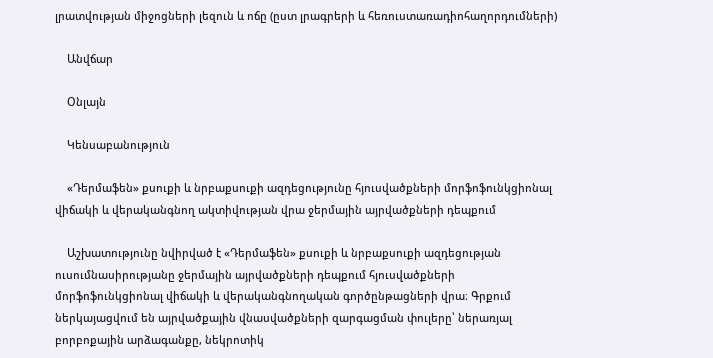լրատվության միջոցների լեզուն և ոճը (ըստ լրագրերի և հեռուստառադիոհաղորդումների)

    Անվճար

    Օնլայն

    Կենսաբանություն

    «Դերմաֆեն» քսուքի և նրբաքսուքի ազդեցությունը հյուսվածքների մորֆոֆունկցիոնալ վիճակի և վերականգնող ակտիվության վրա ջերմային այրվածքների դեպքում

    Աշխատությունը նվիրված է «Դերմաֆեն» քսուքի և նրբաքսուքի ազդեցության ուսումնասիրությանը ջերմային այրվածքների դեպքում հյուսվածքների մորֆոֆունկցիոնալ վիճակի և վերականգնողական գործընթացների վրա։ Գրքում ներկայացվում են այրվածքային վնասվածքների զարգացման փուլերը՝ ներառյալ բորբոքային արձագանքը, նեկրոտիկ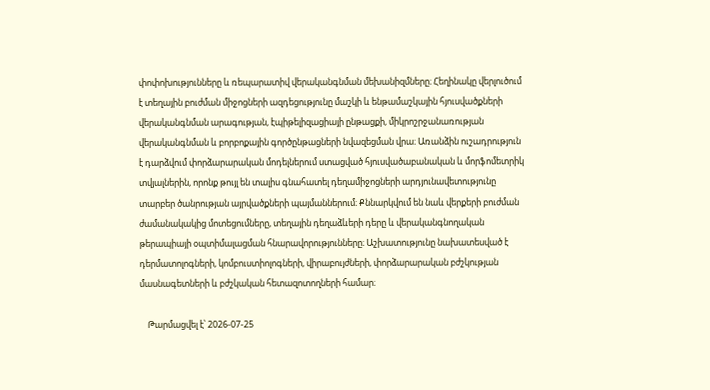փոփոխությունները և ռեպարատիվ վերականգնման մեխանիզմները։ Հեղինակը վերլուծում է տեղային բուժման միջոցների ազդեցությունը մաշկի և ենթամաշկային հյուսվածքների վերականգնման արագության, էպիթելիզացիայի ընթացքի, միկրոշրջանառության վերականգնման և բորբոքային գործընթացների նվազեցման վրա։ Առանձին ուշադրություն է դարձվում փորձարարական մոդելներում ստացված հյուսվածաբանական և մորֆոմետրիկ տվյալներին, որոնք թույլ են տալիս գնահատել դեղամիջոցների արդյունավետությունը տարբեր ծանրության այրվածքների պայմաններում։ Քննարկվում են նաև վերքերի բուժման ժամանակակից մոտեցումները, տեղային դեղաձևերի դերը և վերականգնողական թերապիայի օպտիմալացման հնարավորությունները։ Աշխատությունը նախատեսված է դերմատոլոգների, կոմբուստիոլոգների, վիրաբույժների, փորձարարական բժշկության մասնագետների և բժշկական հետազոտողների համար։

    Թարմացվել է՝ 2026-07-25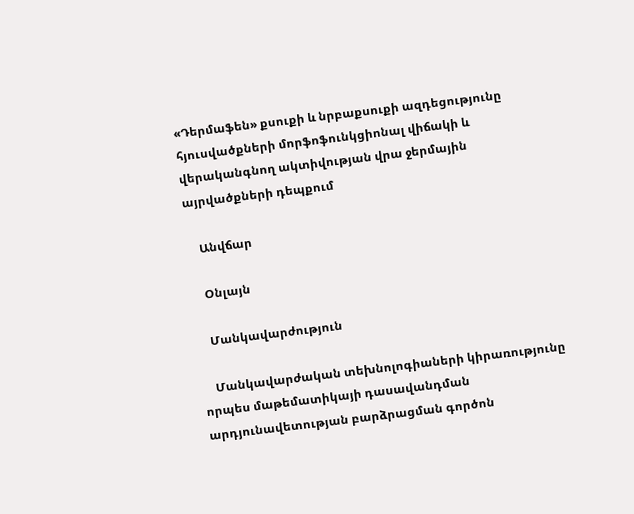«Դերմաֆեն» քսուքի և նրբաքսուքի ազդեցությունը հյուսվածքների մորֆոֆունկցիոնալ վիճակի և վերականգնող ակտիվության վրա ջերմային այրվածքների դեպքում

    Անվճար

    Օնլայն

    Մանկավարժություն

    Մանկավարժական տեխնոլոգիաների կիրառությունը որպես մաթեմատիկայի դասավանդման արդյունավետության բարձրացման գործոն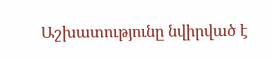Աշխատությունը նվիրված է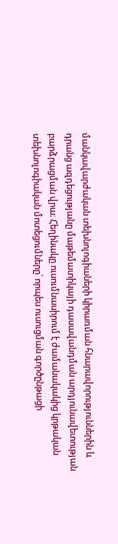մանկավարժական տեխնոլոգիաների կիրառման հնարավորություններին և դրանց ազդեցությանը մաթեմատիկայի դասավանդման արդյունավետության բարձրացման վրա։ Հեղինակը ուսումնասիրում է ժամանակակից կրթական տեխնոլոգիական մոտեցումները՝ որպես ուսուցման գործընթացի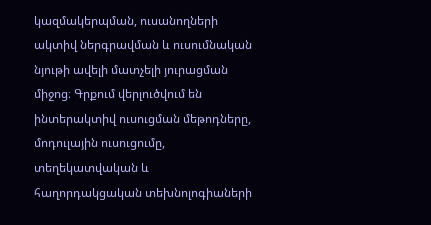կազմակերպման, ուսանողների ակտիվ ներգրավման և ուսումնական նյութի ավելի մատչելի յուրացման միջոց։ Գրքում վերլուծվում են ինտերակտիվ ուսուցման մեթոդները, մոդուլային ուսուցումը, տեղեկատվական և հաղորդակցական տեխնոլոգիաների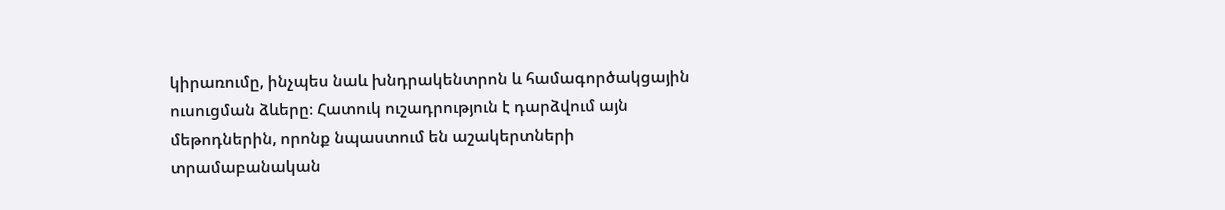կիրառումը, ինչպես նաև խնդրակենտրոն և համագործակցային ուսուցման ձևերը։ Հատուկ ուշադրություն է դարձվում այն մեթոդներին, որոնք նպաստում են աշակերտների տրամաբանական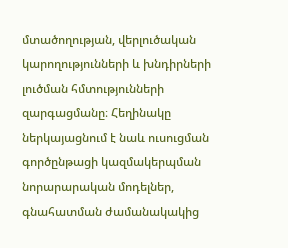մտածողության, վերլուծական կարողությունների և խնդիրների լուծման հմտությունների զարգացմանը։ Հեղինակը ներկայացնում է նաև ուսուցման գործընթացի կազմակերպման նորարարական մոդելներ, գնահատման ժամանակակից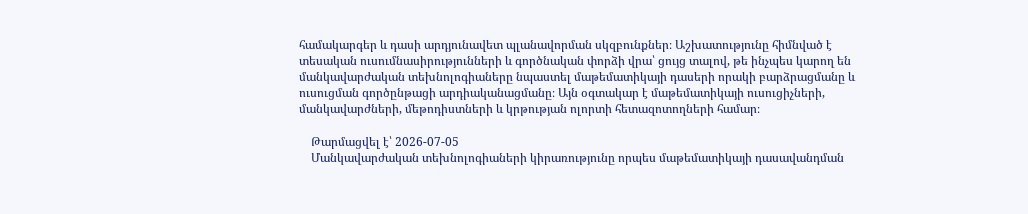համակարգեր և դասի արդյունավետ պլանավորման սկզբունքներ։ Աշխատությունը հիմնված է տեսական ուսումնասիրությունների և գործնական փորձի վրա՝ ցույց տալով, թե ինչպես կարող են մանկավարժական տեխնոլոգիաները նպաստել մաթեմատիկայի դասերի որակի բարձրացմանը և ուսուցման գործընթացի արդիականացմանը։ Այն օգտակար է մաթեմատիկայի ուսուցիչների, մանկավարժների, մեթոդիստների և կրթության ոլորտի հետազոտողների համար։

    Թարմացվել է՝ 2026-07-05
    Մանկավարժական տեխնոլոգիաների կիրառությունը որպես մաթեմատիկայի դասավանդման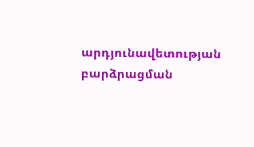արդյունավետության բարձրացման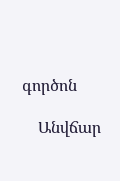գործոն

    Անվճար